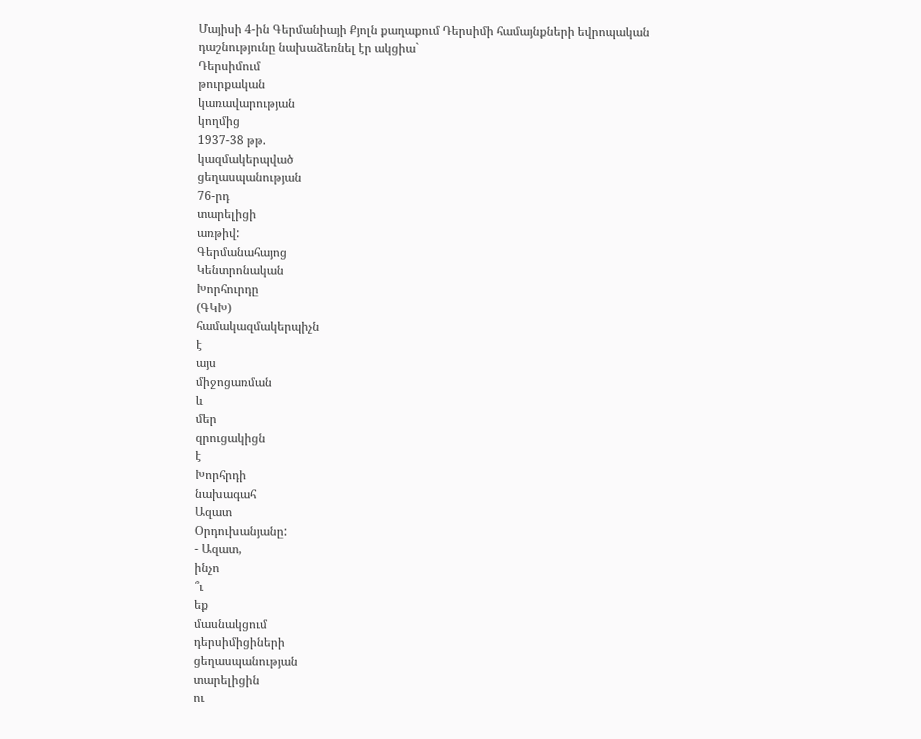Մայիսի 4-ին Գերմանիայի Քյոլն քաղաքում Դերսիմի համայնքների եվրոպական դաշնությունը նախաձեռնել էր ակցիա`
Դերսիմում
թուրքական
կառավարության
կողմից
1937-38 թթ.
կազմակերպված
ցեղասպանության
76-րդ
տարելիցի
առթիվ:
Գերմանահայոց
Կենտրոնական
Խորհուրդը
(ԳԿԽ)
համակազմակերպիչն
է
այս
միջոցառման
և
մեր
զրուցակիցն
է
Խորհրդի
նախագահ
Ազատ
Օրդուխանյանը:
- Ազատ,
ինչո
՞ւ
եք
մասնակցում
դերսիմիցիների
ցեղասպանության
տարելիցին
ու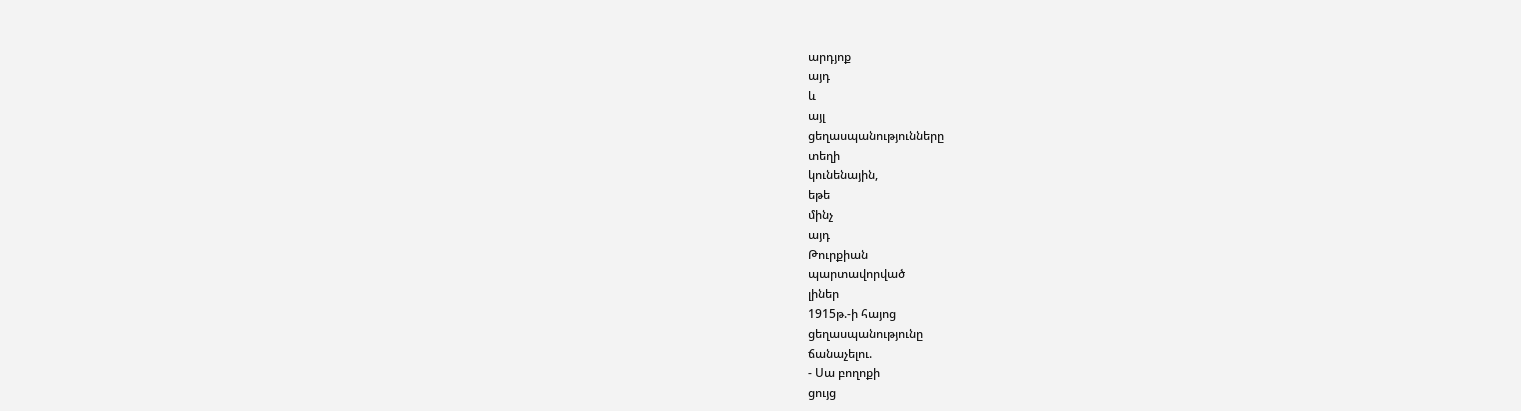արդյոք
այդ
և
այլ
ցեղասպանությունները
տեղի
կունենային,
եթե
մինչ
այդ
Թուրքիան
պարտավորված
լիներ
1915թ.-ի հայոց
ցեղասպանությունը
ճանաչելու.
- Սա բողոքի
ցույց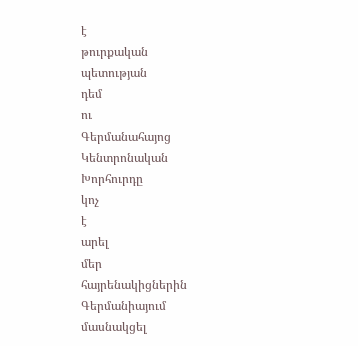է
թուրքական
պետության
դեմ
ու
Գերմանահայոց
Կենտրոնական
Խորհուրդը
կոչ
է
արել
մեր
հայրենակիցներին
Գերմանիայում
մասնակցել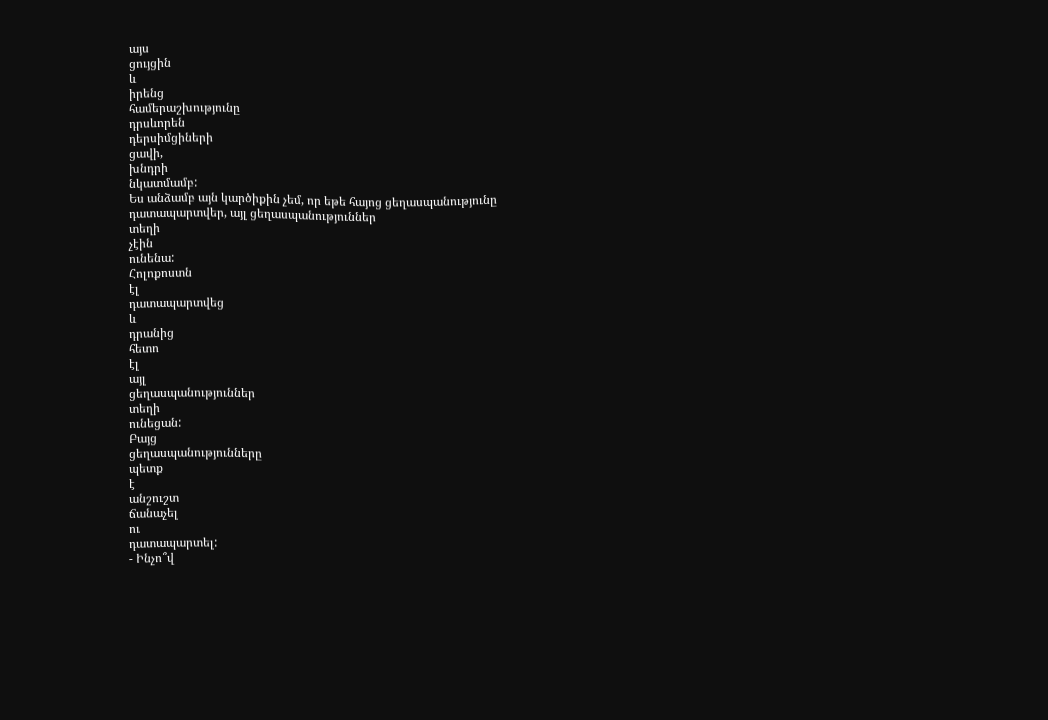այս
ցույցին
և
իրենց
համերաշխությունը
դրսևորեն
դերսիմցիների
ցավի,
խնդրի
նկատմամբ:
Ես անձամբ այն կարծիքին չեմ, որ եթե հայոց ցեղասպանությունը դատապարտվեր, այլ ցեղասպանություններ
տեղի
չէին
ունենա:
Հոլոքոստն
էլ
դատապարտվեց
և
դրանից
հետո
էլ
այլ
ցեղասպանություններ
տեղի
ունեցան:
Բայց
ցեղասպանությունները
պետք
է
անշուշտ
ճանաչել
ու
դատապարտել:
- Ինչո՞վ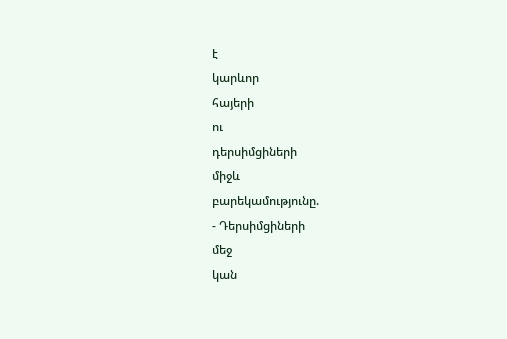է
կարևոր
հայերի
ու
դերսիմցիների
միջև
բարեկամությունը.
- Դերսիմցիների
մեջ
կան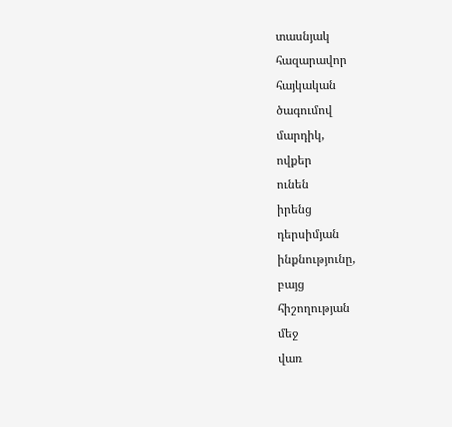տասնյակ
հազարավոր
հայկական
ծագումով
մարդիկ,
ովքեր
ունեն
իրենց
դերսիմյան
ինքնությունը,
բայց
հիշողության
մեջ
վառ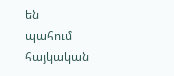են
պահում
հայկական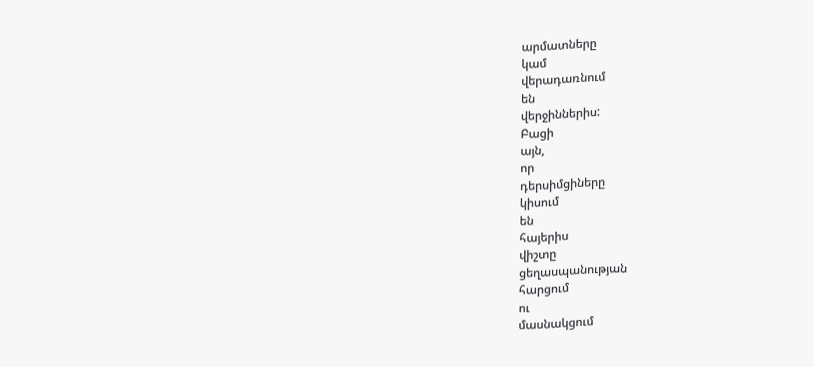արմատները
կամ
վերադառնում
են
վերջիններիս:
Բացի
այն,
որ
դերսիմցիները
կիսում
են
հայերիս
վիշտը
ցեղասպանության
հարցում
ու
մասնակցում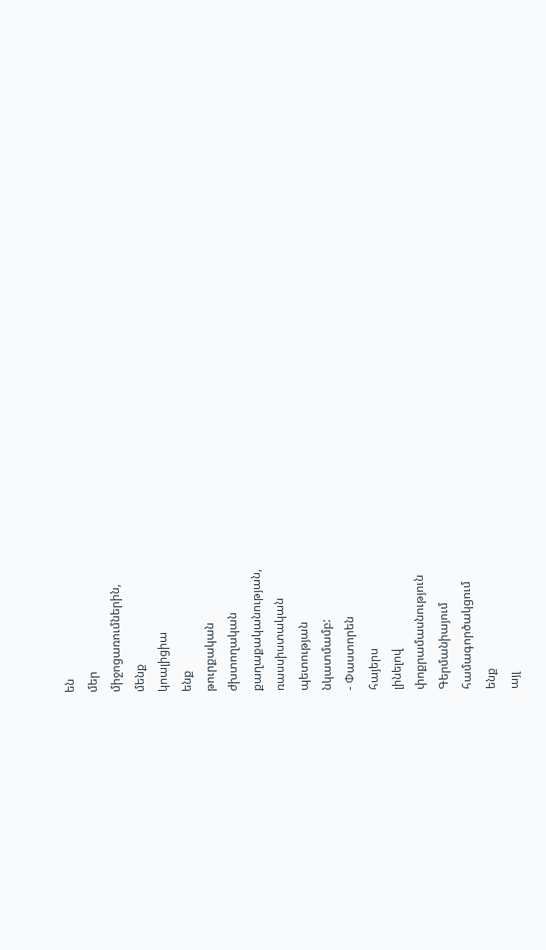են
մեր
միջոցառումներին,
մենք
կոալիցիա
ենք
թուրքական
ժխտողական
քաղաքականության,
ռասսիստական
պետության
նկատմամբ:
- Փաստորեն
հայերս
լինելով
փոքրամասնություն
Գերմանիայում
համագործակցում
ենք
այլ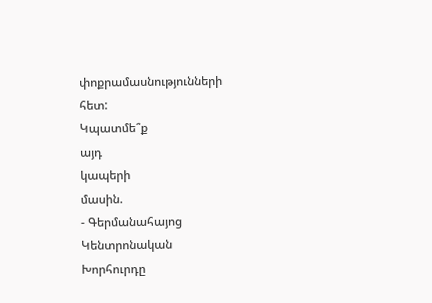փոքրամասնությունների
հետ:
Կպատմե՞ք
այդ
կապերի
մասին.
- Գերմանահայոց
Կենտրոնական
Խորհուրդը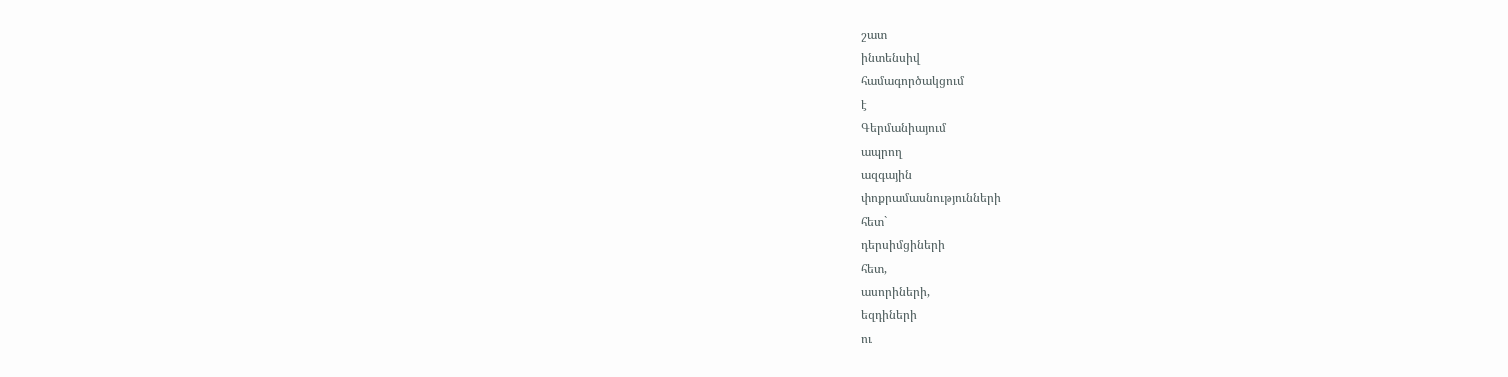շատ
ինտենսիվ
համագործակցում
է
Գերմանիայում
ապրող
ազգային
փոքրամասնությունների
հետ`
դերսիմցիների
հետ,
ասորիների,
եզդիների
ու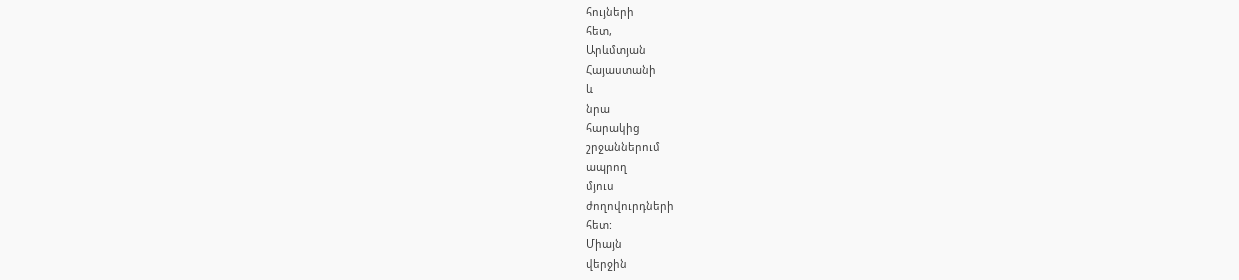հույների
հետ,
Արևմտյան
Հայաստանի
և
նրա
հարակից
շրջաններում
ապրող
մյուս
ժողովուրդների
հետ:
Միայն
վերջին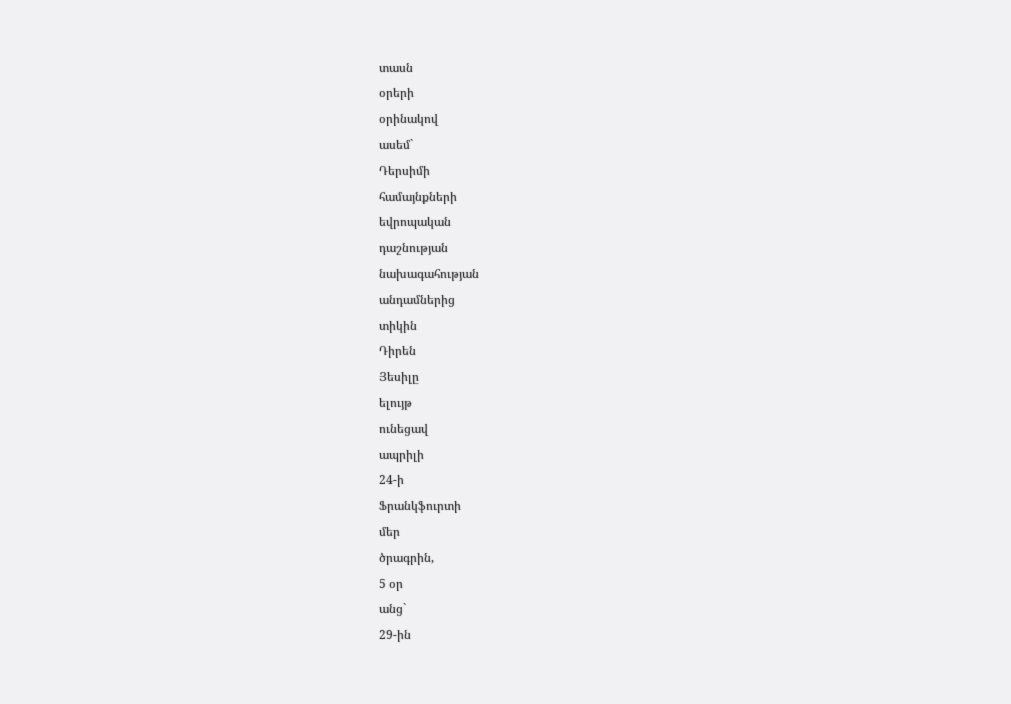տասն
օրերի
օրինակով
ասեմ`
Դերսիմի
համայնքների
եվրոպական
դաշնության
նախագահության
անդամներից
տիկին
Դիրեն
Յեսիլը
ելույթ
ունեցավ
ապրիլի
24-ի
Ֆրանկֆուրտի
մեր
ծրագրին,
5 օր
անց`
29-ին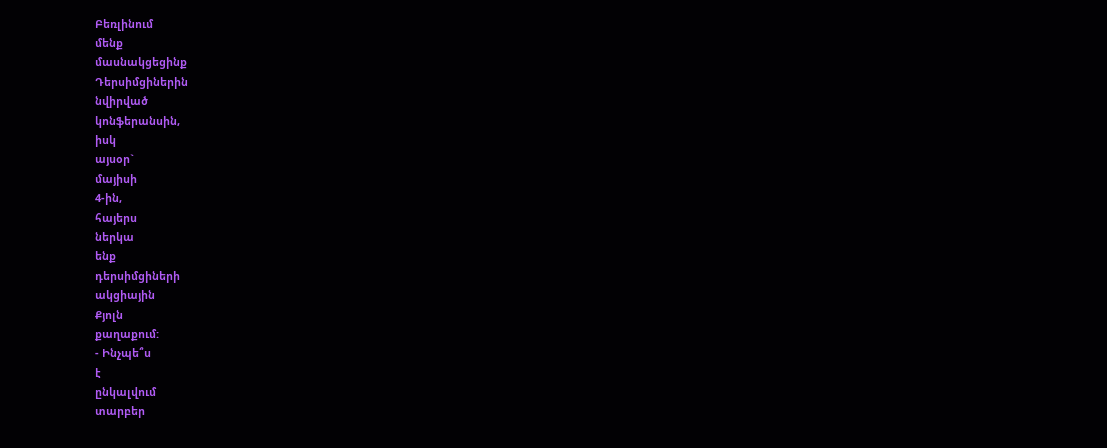Բեռլինում
մենք
մասնակցեցինք
Դերսիմցիներին
նվիրված
կոնֆերանսին,
իսկ
այսօր`
մայիսի
4-ին,
հայերս
ներկա
ենք
դերսիմցիների
ակցիային
Քյոլն
քաղաքում:
- Ինչպե՞ս
է
ընկալվում
տարբեր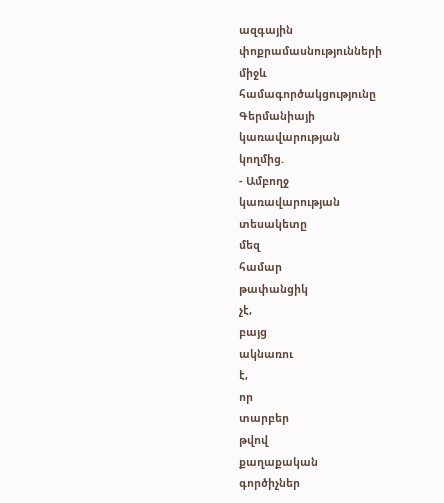ազգային
փոքրամասնությունների
միջև
համագործակցությունը
Գերմանիայի
կառավարության
կողմից.
- Ամբողջ
կառավարության
տեսակետը
մեզ
համար
թափանցիկ
չէ,
բայց
ակնառու
է,
որ
տարբեր
թվով
քաղաքական
գործիչներ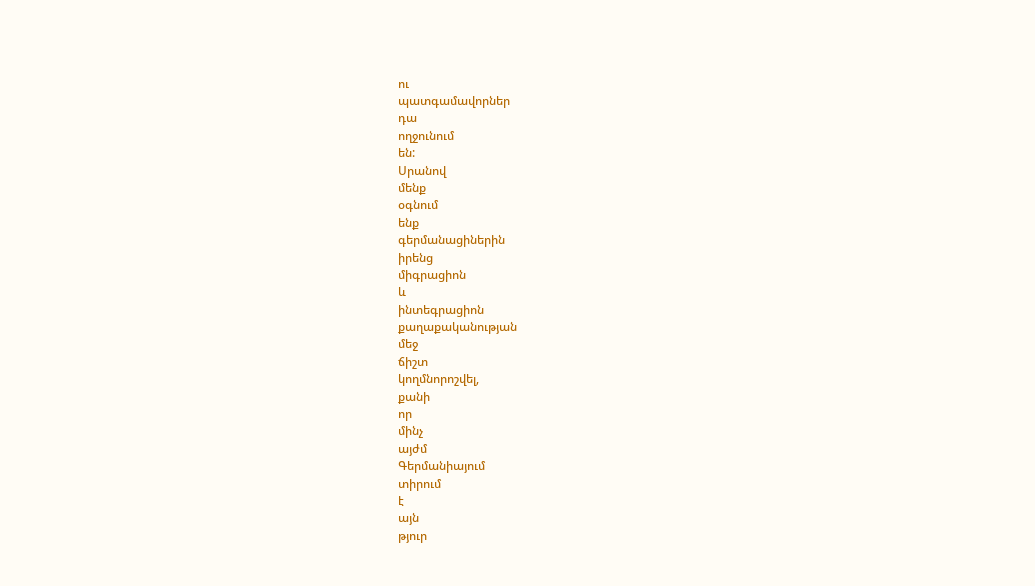ու
պատգամավորներ
դա
ողջունում
են:
Սրանով
մենք
օգնում
ենք
գերմանացիներին
իրենց
միգրացիոն
և
ինտեգրացիոն
քաղաքականության
մեջ
ճիշտ
կողմնորոշվել,
քանի
որ
մինչ
այժմ
Գերմանիայում
տիրում
է
այն
թյուր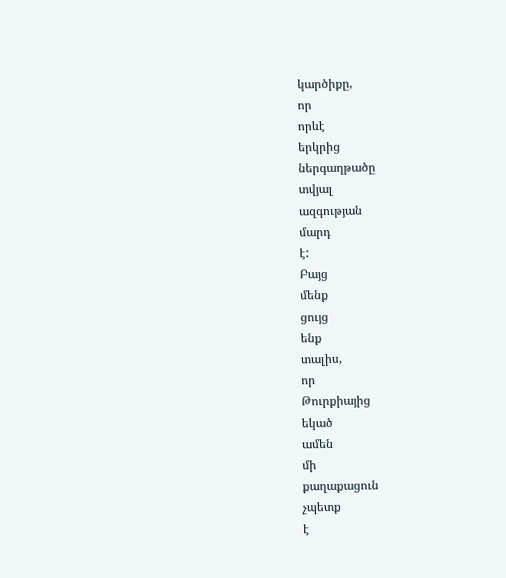կարծիքը,
որ
որևէ
երկրից
ներգաղթածը
տվյալ
ազգության
մարդ
է:
Բայց
մենք
ցույց
ենք
տալիս,
որ
Թուրքիայից
եկած
ամեն
մի
քաղաքացուն
չպետք
է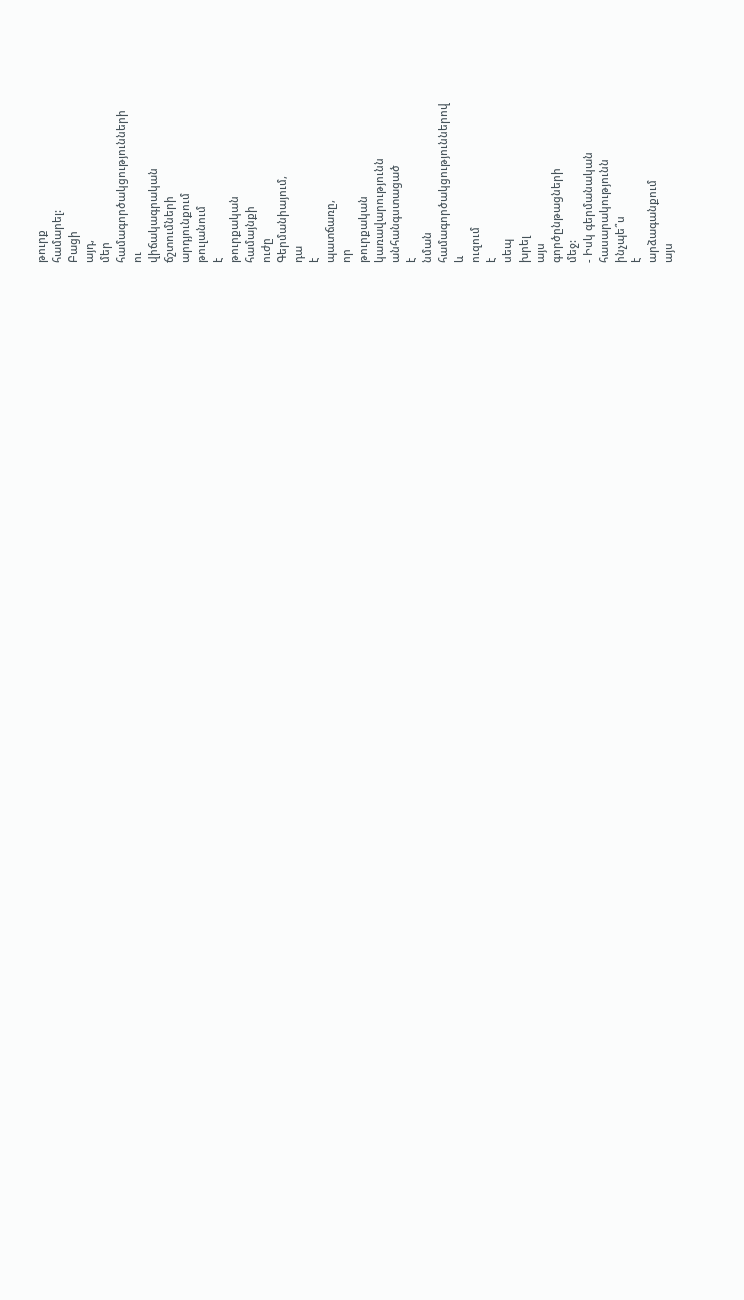թուրք
համարել:
Բացի
այդ,
մեր
համագործակցությունների
ու
վիճակագրական
ճշտումների
արդյունքում
թուլանում
է
թուրքական
համայնքի
ուժը
Գերմանիայում,
դա
է
պատճառը,
որ
թուրքական
կառավարությունն
անհանգստացած
է
նման
համագործակցություններով
և
ուզում
է
սեպ
խրել
այս
գործընթացների
մեջ:
- Իսկ գերմանական
հասարակությունն
ինչպե՞ս
է
արձագանքում
այս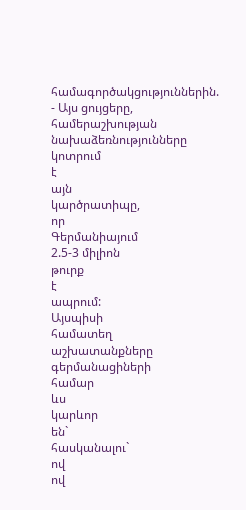համագործակցություններին.
- Այս ցույցերը,
համերաշխության
նախաձեռնությունները
կոտրում
է
այն
կարծրատիպը,
որ
Գերմանիայում
2.5-3 միլիոն
թուրք
է
ապրում:
Այսպիսի
համատեղ
աշխատանքները
գերմանացիների
համար
ևս
կարևոր
են`
հասկանալու`
ով
ով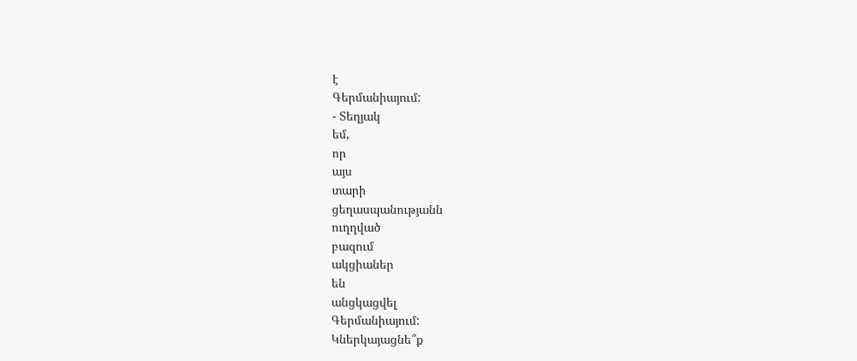է
Գերմանիայում:
- Տեղյակ
եմ,
որ
այս
տարի
ցեղասպանությանն
ուղղված
բազում
ակցիաներ
են
անցկացվել
Գերմանիայում:
Կներկայացնե՞ք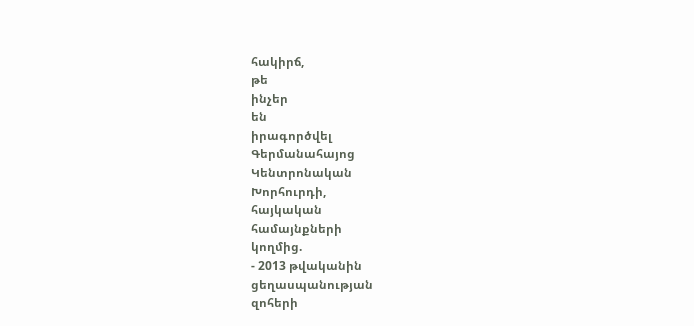հակիրճ,
թե
ինչեր
են
իրագործվել
Գերմանահայոց
Կենտրոնական
Խորհուրդի,
հայկական
համայնքների
կողմից.
- 2013 թվականին
ցեղասպանության
զոհերի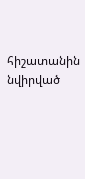հիշատանին
նվիրված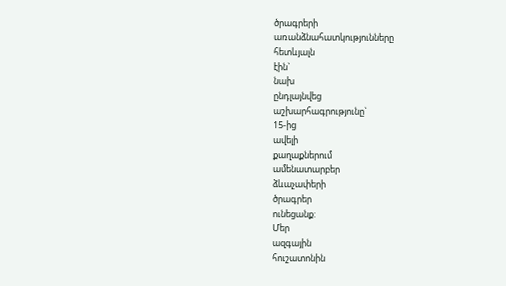ծրագրերի
առանձնահատկությունները
հետևյալն
էին`
նախ
ընդլայնվեց
աշխարհագրությունը`
15-ից
ավելի
քաղաքներում
ամենատարբեր
ձևաչափերի
ծրագրեր
ունեցանք:
Մեր
ազգային
հուշատոնին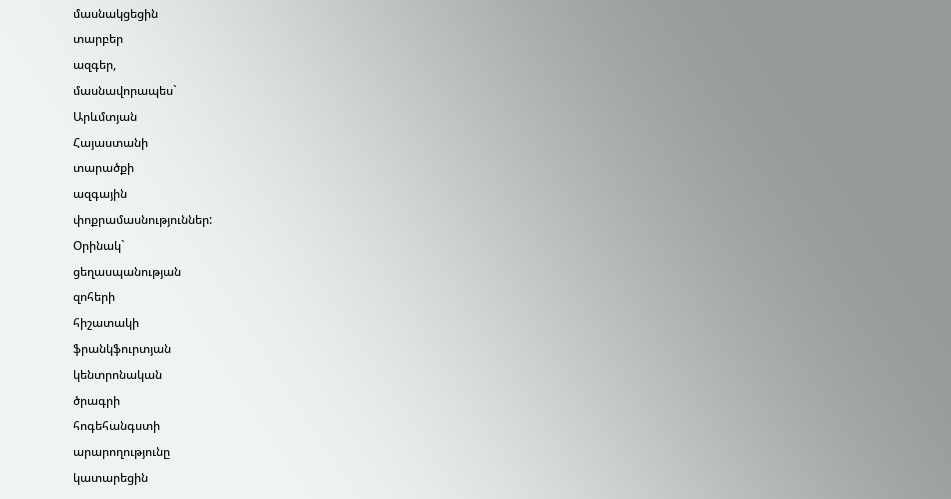մասնակցեցին
տարբեր
ազգեր,
մասնավորապես`
Արևմտյան
Հայաստանի
տարածքի
ազգային
փոքրամասնություններ:
Օրինակ`
ցեղասպանության
զոհերի
հիշատակի
ֆրանկֆուրտյան
կենտրոնական
ծրագրի
հոգեհանգստի
արարողությունը
կատարեցին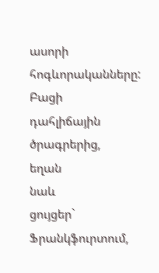ասորի
հոգևորականները:
Բացի
դահլիճային
ծրագրերից,
եղան
նաև
ցույցեր`
Ֆրանկֆուրտում,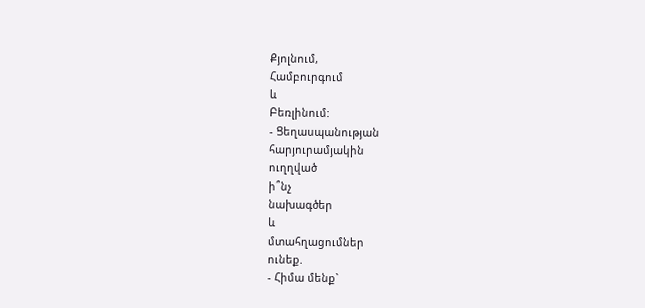Քյոլնում,
Համբուրգում
և
Բեռլինում:
- Ցեղասպանության
հարյուրամյակին
ուղղված
ի՞նչ
նախագծեր
և
մտահղացումներ
ունեք.
- Հիմա մենք`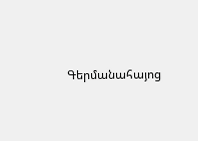Գերմանահայոց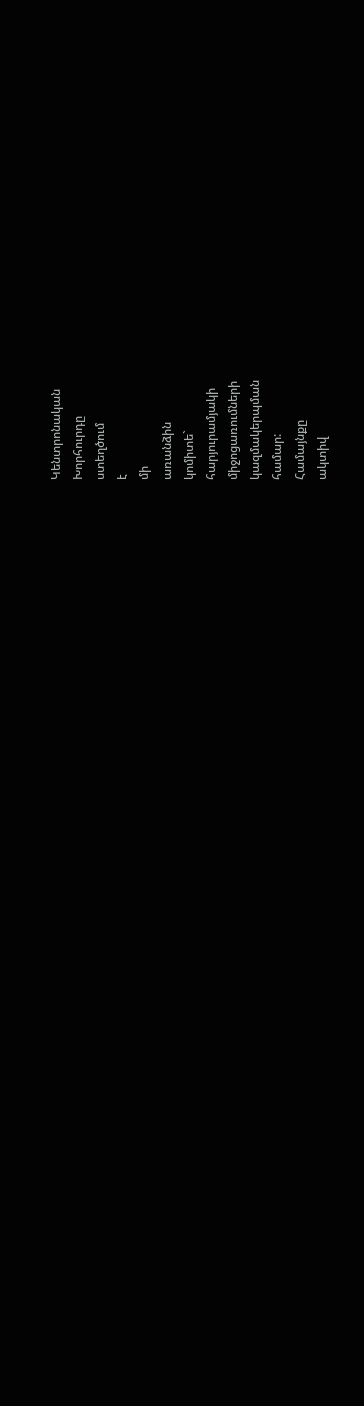Կենտրոնական
Խորհուրդը
ստեղծում
է
մի
առանձին
կոմիտե`
հարյուրամյակի
միջոցառումների
կազմակերպման
համար:
Համայնքը
ակտիվ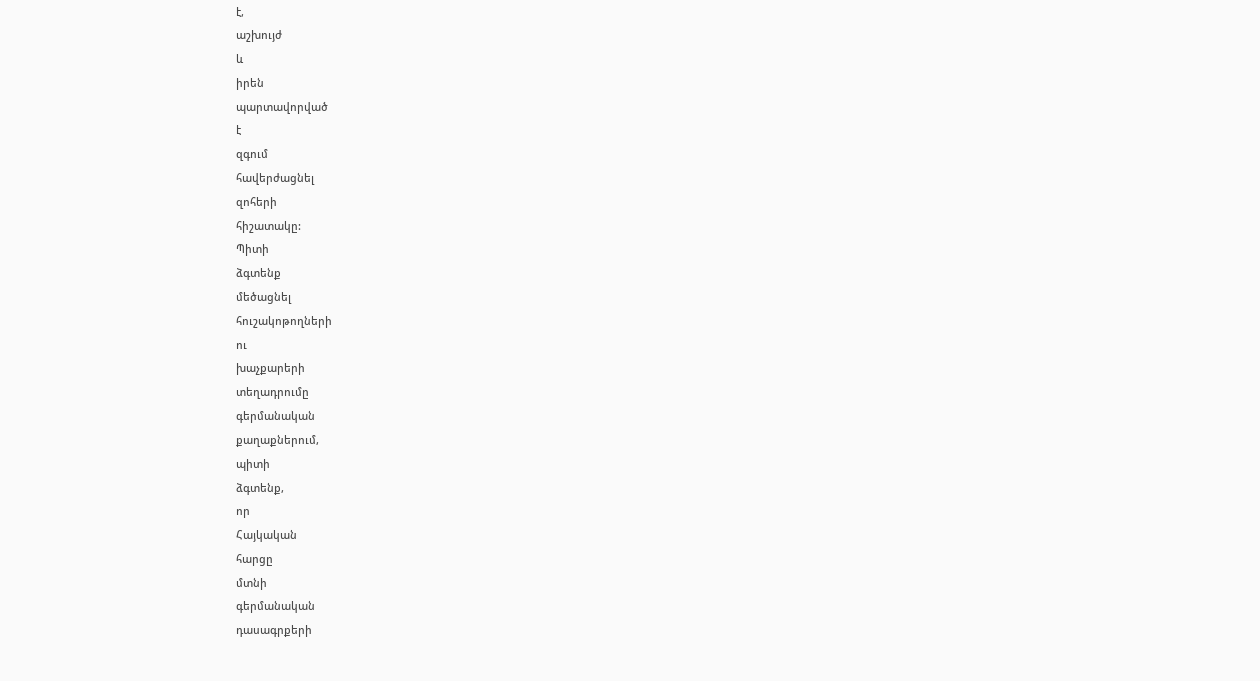է,
աշխույժ
և
իրեն
պարտավորված
է
զգում
հավերժացնել
զոհերի
հիշատակը:
Պիտի
ձգտենք
մեծացնել
հուշակոթողների
ու
խաչքարերի
տեղադրումը
գերմանական
քաղաքներում,
պիտի
ձգտենք,
որ
Հայկական
հարցը
մտնի
գերմանական
դասագրքերի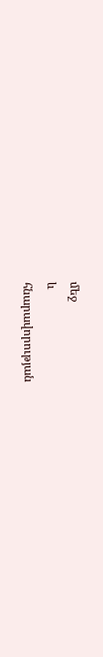մեջ
և
հնարավորության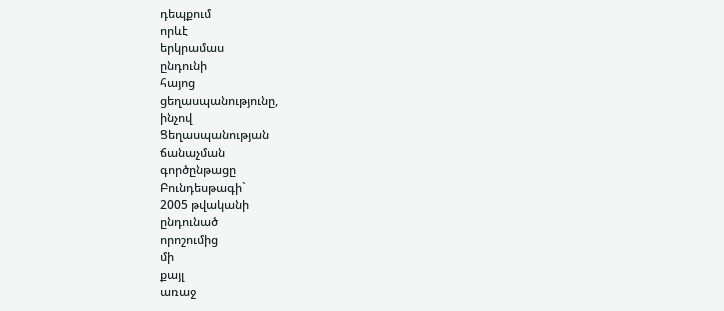դեպքում
որևէ
երկրամաս
ընդունի
հայոց
ցեղասպանությունը,
ինչով
Ցեղասպանության
ճանաչման
գործընթացը
Բունդեսթագի`
2005 թվականի
ընդունած
որոշումից
մի
քայլ
առաջ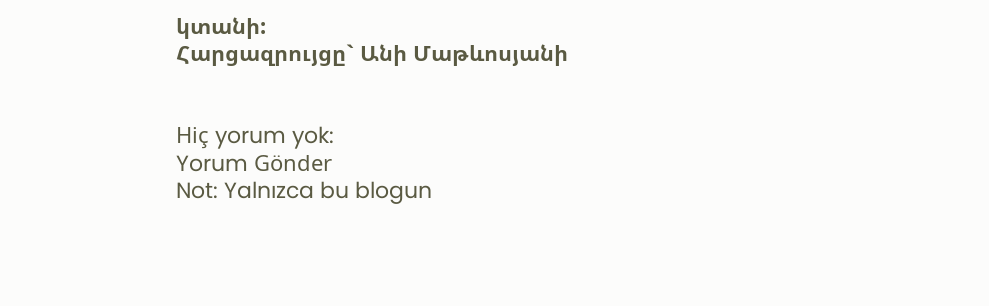կտանի:
Հարցազրույցը` Անի Մաթևոսյանի


Hiç yorum yok:
Yorum Gönder
Not: Yalnızca bu blogun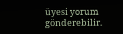üyesi yorum gönderebilir.